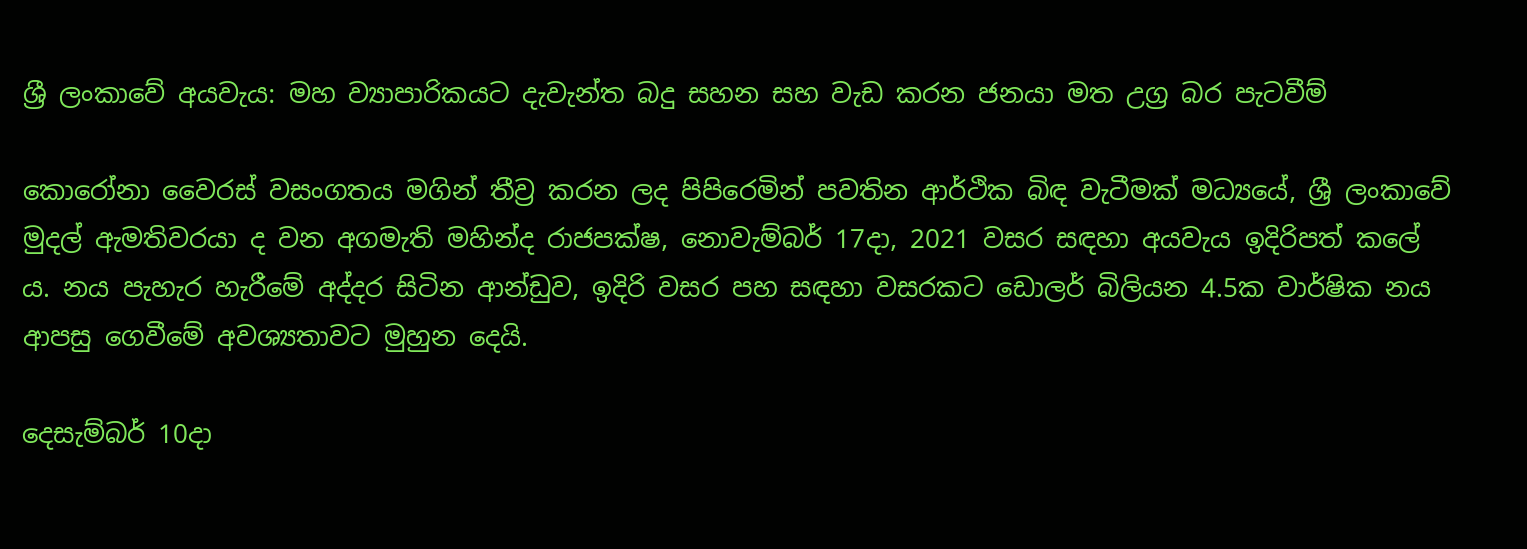ශ්‍රී ලංකාවේ අයවැය: මහ ව්‍යාපාරිකයට දැවැන්ත බදු සහන සහ වැඩ කරන ජනයා මත උග්‍ර බර පැටවීම්

කොරෝනා වෛරස් වසංගතය මගින් තීව්‍ර කරන ලද පිපිරෙමින් පවතින ආර්ථික බිඳ වැටීමක් මධ්‍යයේ, ශ්‍රී ලංකාවේ මුදල් ඇමතිවරයා ද වන අගමැති මහින්ද රාජපක්ෂ, නොවැම්බර් 17දා, 2021 වසර සඳහා අයවැය ඉදිරිපත් කලේ ය. නය පැහැර හැරීමේ අද්දර සිටින ආන්ඩුව, ඉදිරි වසර පහ සඳහා වසරකට ඩොලර් බිලියන 4.5ක වාර්ෂික නය ආපසු ගෙවීමේ අවශ්‍යතාවට මුහුන දෙයි.

දෙසැම්බර් 10දා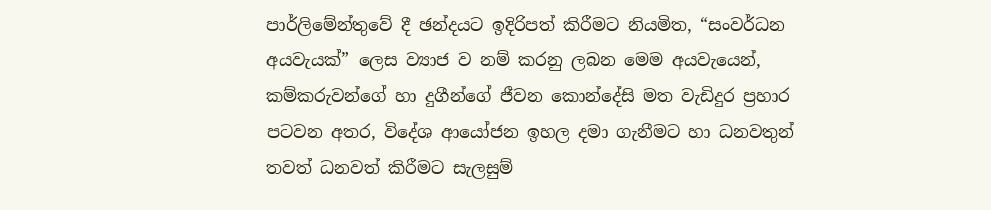පාර්ලිමේන්තුවේ දී ඡන්දයට ඉදිරිපත් කිරීමට නියමිත, “සංවර්ධන අයවැයක්” ලෙස ව්‍යාජ ව නම් කරනු ලබන මෙම අයවැයෙන්, කම්කරුවන්ගේ හා දුගීන්ගේ ජීවන කොන්දේසි මත වැඩිදුර ප්‍රහාර පටවන අතර, විදේශ ආයෝජන ඉහල දමා ගැනීමට හා ධනවතුන් තවත් ධනවත් කිරීමට සැලසුම්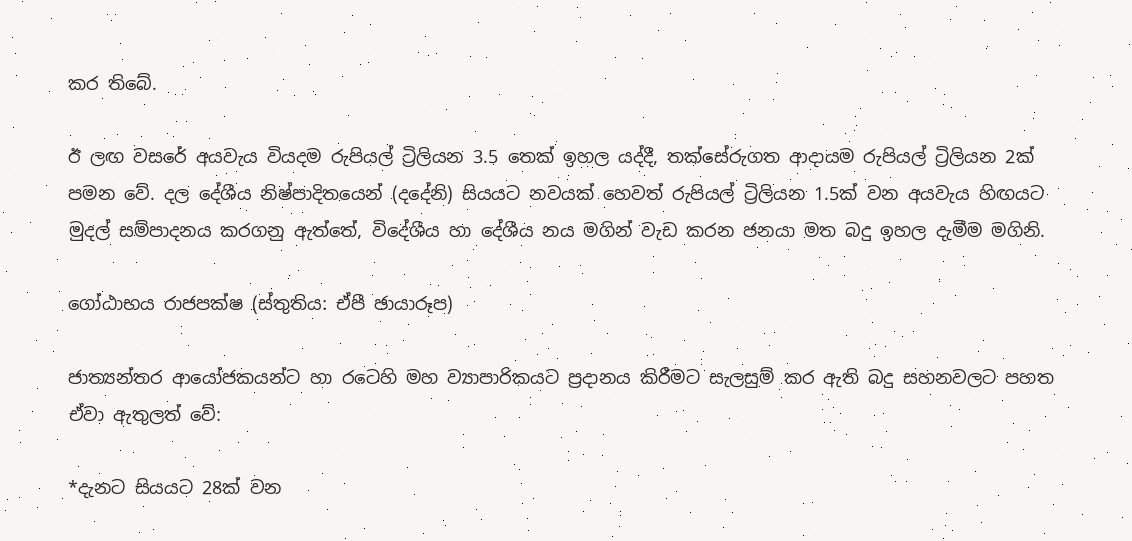කර තිබේ.

ඊ ලඟ වසරේ අයවැය වියදම රුපියල් ට්‍රිලියන 3.5 තෙක් ඉහල යද්දී, තක්සේරුගත ආදායම රුපියල් ට්‍රිලියන 2ක් පමන වේ. දල දේශීය නිෂ්පාදිතයෙන් (දදේනි) සියයට නවයක් හෙවත් රුපියල් ට්‍රිලියන 1.5ක් වන අයවැය හිඟයට මුදල් සම්පාදනය කරගනු ඇත්තේ, විදේශීය හා දේශීය නය මගින් වැඩ කරන ජනයා මත බදු ඉහල දැමීම මගිනි.

ගෝඨාභය රාජපක්ෂ (ස්තුතිය: ඒපී ඡායාරූප)

ජාත්‍යන්තර ආයෝජකයන්ට හා රටෙහි මහ ව්‍යාපාරිකයට ප්‍රදානය කිරීමට සැලසුම් කර ඇති බදු සහනවලට පහත ඒවා ඇතුලත් වේ:

*දැනට සියයට 28ක් වන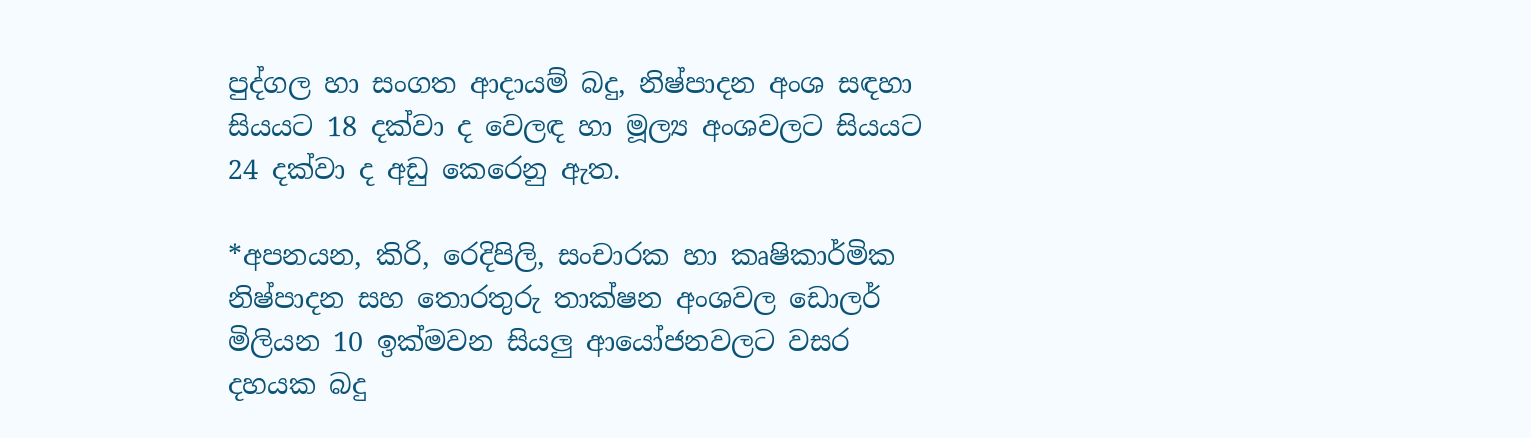පුද්ගල හා සංගත ආදායම් බදු, නිෂ්පාදන අංශ සඳහා සියයට 18 දක්වා ද වෙලඳ හා මූල්‍ය අංශවලට සියයට 24 දක්වා ද අඩු කෙරෙනු ඇත.

*අපනයන, කිරි, රෙදිපිලි, සංචාරක හා කෘෂිකාර්මික නිෂ්පාදන සහ තොරතුරු තාක්ෂන අංශවල ඩොලර් මිලියන 10 ඉක්මවන සියලු ආයෝජනවලට වසර දහයක බදු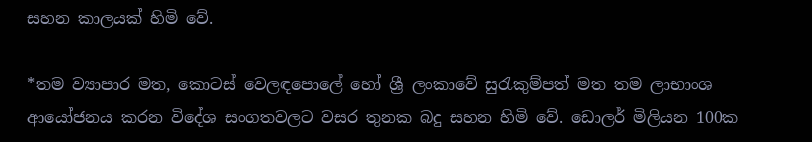සහන කාලයක් හිමි වේ.

*තම ව්‍යාපාර මත, කොටස් වෙලඳපොලේ හෝ ශ්‍රී ලංකාවේ සුරැකුම්පත් මත තම ලාභාංශ ආයෝජනය කරන විදේශ සංගතවලට වසර තුනක බදු සහන හිමි වේ. ඩොලර් මිලියන 100ක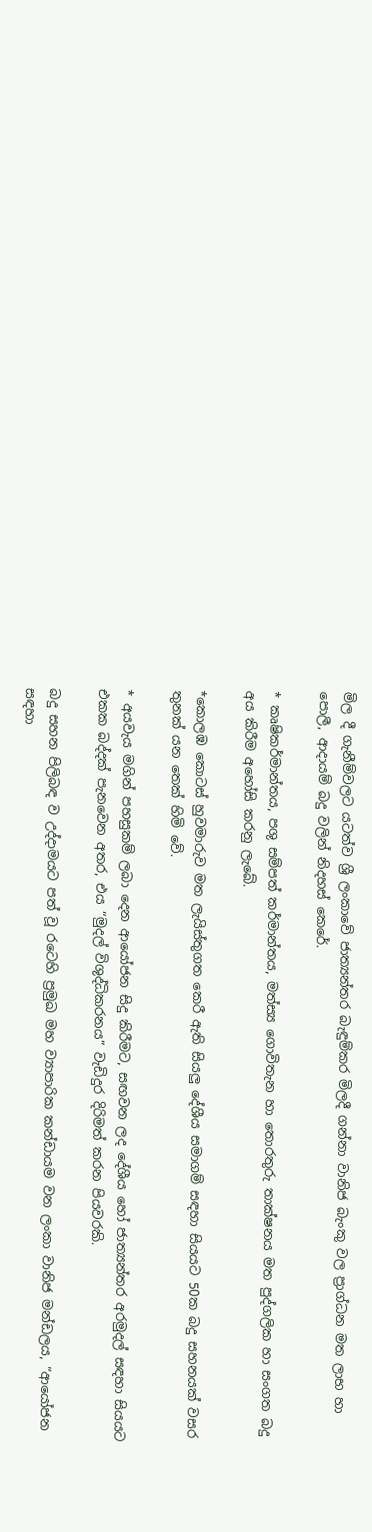මිල දී ගැනීම්වලට යටත්ව ශ්‍රී ලංකාවේ ජාත්‍යන්තර බැඳුම්කර මිලදී ගන්නා වානිජ බැංකු වල ප්‍රාග්ධන මත ලාභ හා පොලී, ආදායම් බදු වලින් නිදහස් කෙරේ.

* කෘෂිකර්මාන්තය, පශු සම්පත් කර්මාන්තය, මත්ස්‍ය ගොවිතැන හා තොරතුරු තාක්ෂනය මත පුද්ගලික හා සංගත බදු අය කිරීම අහෝසි කරනු ලැබේ.

*කොලඹ කොටස් හුවමාරුව මත ලැයිස්තුගත කෙරී ඇති සියලු දේශීය සමාගම් සඳහා සියයට 50ක බදු සහනයක් වසර තුනක් යන තෙක් හිමි වේ.

* අයවැය මගින් පහසුකම් ලබා දෙන ආයෝජන සිදු කිරීමට, සඟවන ලද දේශීය හෝ ජාත්‍යන්තර අරමුදල් සඳහා සියයට එකක බද්දක් පැනවෙන අතර, එය “මුදල් විශුද්ධිකරනය” වැඩිදුර දිරිමත් කරන පියවරකි.

බදු සහන පිලිබඳ ව උද්දාමයට පත් වූ රටෙහි ප්‍රමුඛ මහ ව්‍යාපාරික කන්ඩායම වන ලංකා වානිජ මන්ඩලය, “ආයෝජන සඳහා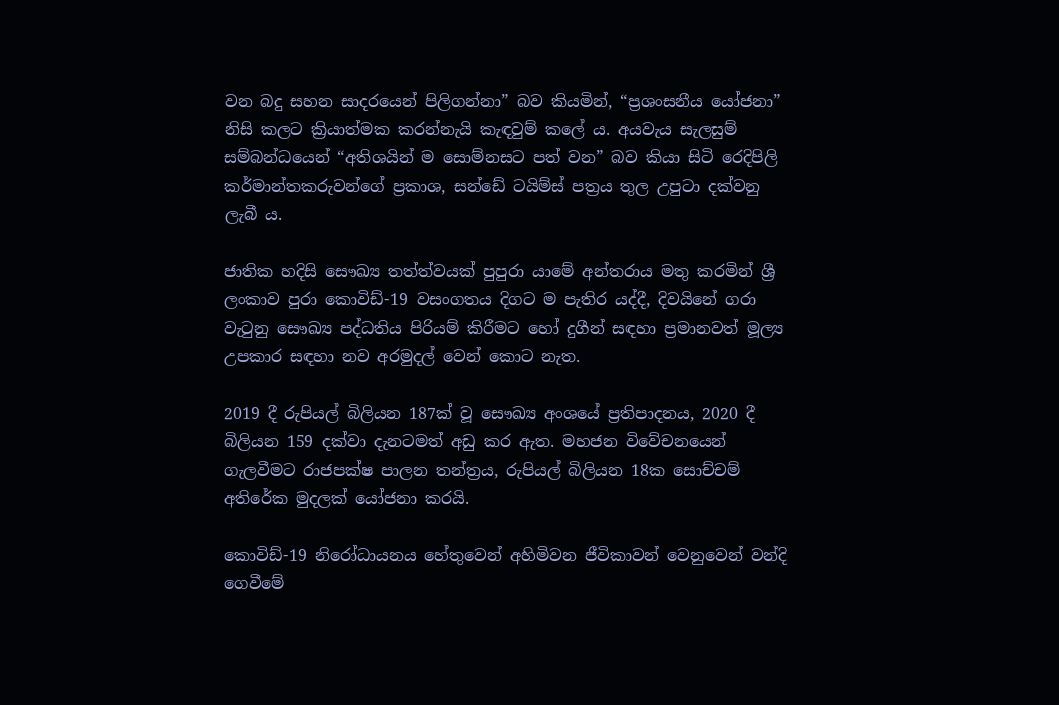වන බදු සහන සාදරයෙන් පිලිගන්නා” බව කියමින්, “ප්‍රශංසනීය යෝජනා” නිසි කලට ක්‍රියාත්මක කරන්නැයි කැඳවුම් කලේ ය. අයවැය සැලසුම් සම්බන්ධයෙන් “අතිශයින් ම සොම්නසට පත් වන” බව කියා සිටි රෙදිපිලි කර්මාන්තකරුවන්ගේ ප්‍රකාශ, සන්ඩේ ටයිම්ස් පත්‍රය තුල උපුටා දක්වනු ලැබී ය.

ජාතික හදිසි සෞඛ්‍ය තත්ත්වයක් පුපුරා යාමේ අන්තරාය මතු කරමින් ශ්‍රී ලංකාව පුරා කොවිඩ්-19 වසංගතය දිගට ම පැතිර යද්දී, දිවයිනේ ගරා වැටුනු සෞඛ්‍ය පද්ධතිය පිරියම් කිරීමට හෝ දුගීන් සඳහා ප්‍රමානවත් මූල්‍ය උපකාර සඳහා නව අරමුදල් වෙන් කොට නැත.

2019 දී රුපියල් බිලියන 187ක් වූ සෞඛ්‍ය අංශයේ ප්‍රතිපාදනය, 2020 දී බිලියන 159 දක්වා දැනටමත් අඩු කර ඇත. මහජන විවේචනයෙන් ගැලවීමට රාජපක්ෂ පාලන තන්ත්‍රය, රුපියල් බිලියන 18ක සොච්චම් අතිරේක මුදලක් යෝජනා කරයි.

කොවිඩ්-19 නිරෝධායනය හේතුවෙන් අහිමිවන ජීවිකාවන් වෙනුවෙන් වන්දි ගෙවීමේ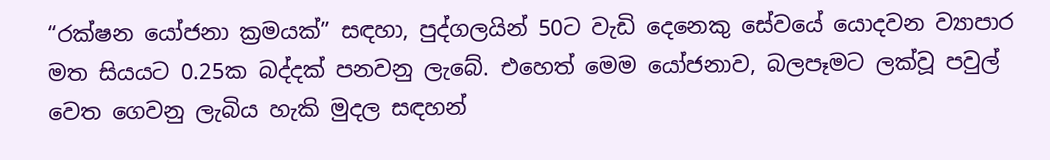“රක්ෂන යෝජනා ක්‍රමයක්” සඳහා, පුද්ගලයින් 50ට වැඩි දෙනෙකු සේවයේ යොදවන ව්‍යාපාර මත සියයට 0.25ක බද්දක් පනවනු ලැබේ. එහෙත් මෙම යෝජනාව, බලපෑමට ලක්වූ පවුල් වෙත ගෙවනු ලැබිය හැකි මුදල සඳහන්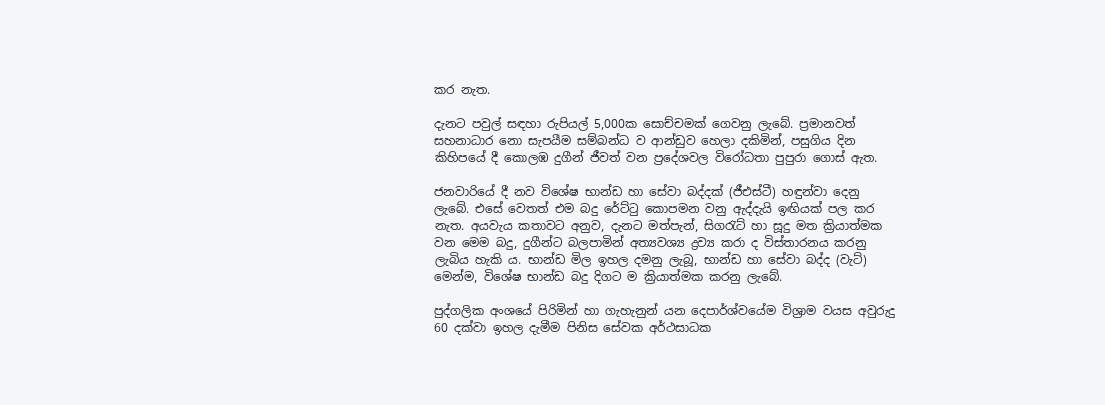කර නැත.

දැනට පවුල් සඳහා රුපියල් 5,000ක සොච්චමක් ගෙවනු ලැබේ. ප්‍රමානවත් සහනාධාර නො සැපයීම සම්බන්ධ ව ආන්ඩුව හෙලා දකිමින්, පසුගිය දින කිහිපයේ දී කොලඹ දුගීන් ජීවත් වන ප්‍රදේශවල විරෝධතා පුපුරා ගොස් ඇත.

ජනවාරියේ දී නව විශේෂ භාන්ඩ හා සේවා බද්දක් (ජීඑස්ටී) හඳුන්වා දෙනු ලැබේ. එසේ වෙතත් එම බදු රේට්ටු කොපමන වනු ඇද්දැයි ඉඟියක් පල කර නැත. අයවැය කතාවට අනුව, දැනට මත්පැන්, සිගරැට් හා සූදු මත ක්‍රියාත්මක වන මෙම බදු, දුගීන්ට බලපාමින් අත්‍යවශ්‍ය ද්‍රව්‍ය කරා ද විස්තාරනය කරනු ලැබිය හැකි ය. භාන්ඩ මිල ඉහල දමනු ලැබූ, භාන්ඩ හා සේවා බද්ද (වැට්) මෙන්ම, විශේෂ භාන්ඩ බදු දිගට ම ක්‍රියාත්මක කරනු ලැබේ.

පුද්ගලික අංශයේ පිරිමින් හා ගැහැනුන් යන දෙපාර්ශ්වයේම විශ්‍රාම වයස අවුරුදු 60 දක්වා ඉහල දැමීම පිනිස සේවක අර්ථසාධක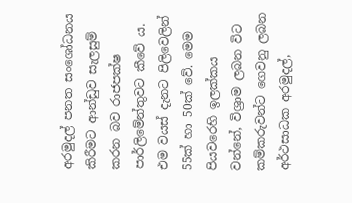අරමුදල් පනත සංශෝධනය කිරීමට ආන්ඩුව සැලසුම් කරන බව රාජපක්ෂ පාර්ලිමේන්තුවට කීවේ ය. එම වයස් දැනට පිලිවෙලින් 55ක් හා 50ක් වේ. මෙම පියවරෙහි ඉලක්කය වන්නේ, විශ්‍රාම ලබන විට කම්කරුවන්ට ගෙවනු ලබන අර්ථසාධක අරමුදල්,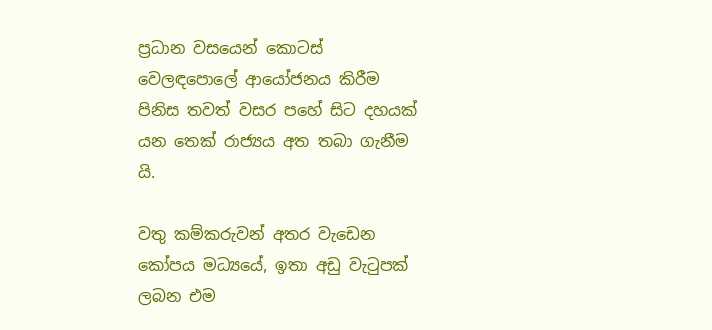ප්‍රධාන වසයෙන් කොටස් වෙලඳපොලේ ආයෝජනය කිරීම පිනිස තවත් වසර පහේ සිට දහයක් යන තෙක් රාජ්‍යය අත තබා ගැනීම යි.

වතු කම්කරුවන් අතර වැඩෙන කෝපය මධ්‍යයේ, ඉතා අඩු වැටුපක් ලබන එම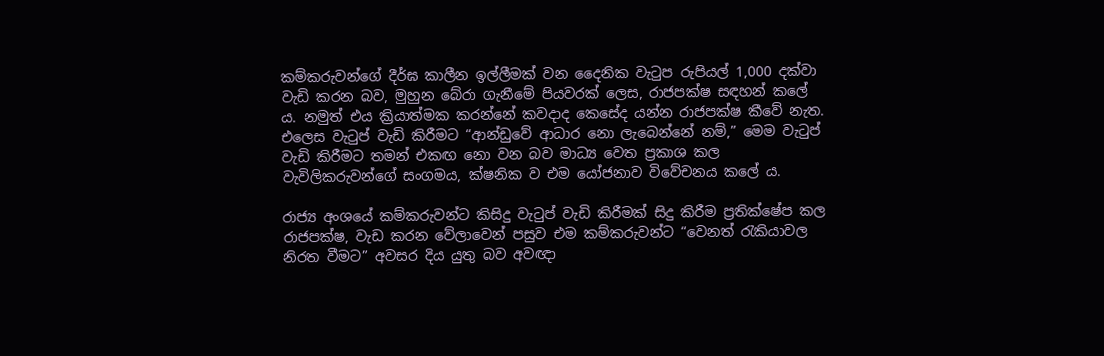කම්කරුවන්ගේ දීර්ඝ කාලීන ඉල්ලීමක් වන දෛනික වැටුප රුපියල් 1,000 දක්වා වැඩි කරන බව, මුහුන බේරා ගැනීමේ පියවරක් ලෙස, රාජපක්ෂ සඳහන් කලේ ය. නමුත් එය ක්‍රියාත්මක කරන්නේ කවදාද කෙසේද යන්න රාජපක්ෂ කීවේ නැත. එලෙස වැටුප් වැඩි කිරීමට “ආන්ඩුවේ ආධාර නො ලැබෙන්නේ නම්,” මෙම වැටුප් වැඩි කිරීමට තමන් එකඟ නො වන බව මාධ්‍ය වෙත ප්‍රකාශ කල වැවිලිකරුවන්ගේ සංගමය, ක්ෂනික ව එම යෝජනාව විවේචනය කලේ ය.

රාජ්‍ය අංශයේ කම්කරුවන්ට කිසිදු වැටුප් වැඩි කිරීමක් සිදු කිරීම ප්‍රතික්ෂේප කල රාජපක්ෂ, වැඩ කරන වේලාවෙන් පසුව එම කම්කරුවන්ට “වෙනත් රැකියාවල නිරත වීමට” අවසර දිය යුතු බව අවඥා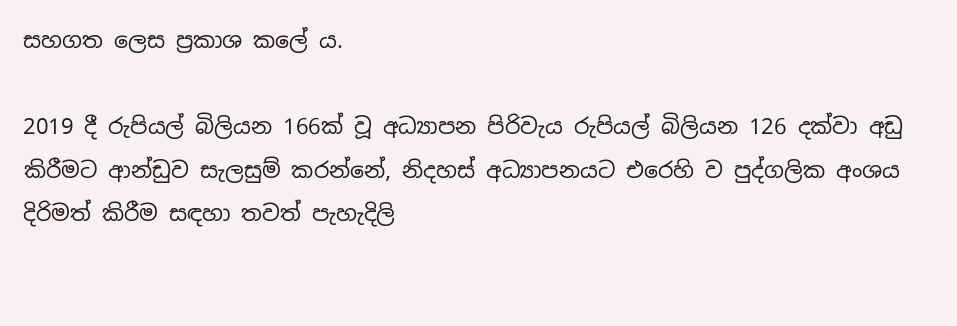සහගත ලෙස ප්‍රකාශ කලේ ය.

2019 දී රුපියල් බිලියන 166ක් වූ අධ්‍යාපන පිරිවැය රුපියල් බිලියන 126 දක්වා අඩු කිරීමට ආන්ඩුව සැලසුම් කරන්නේ, නිදහස් අධ්‍යාපනයට එරෙහි ව පුද්ගලික අංශය දිරිමත් කිරීම සඳහා තවත් පැහැදිලි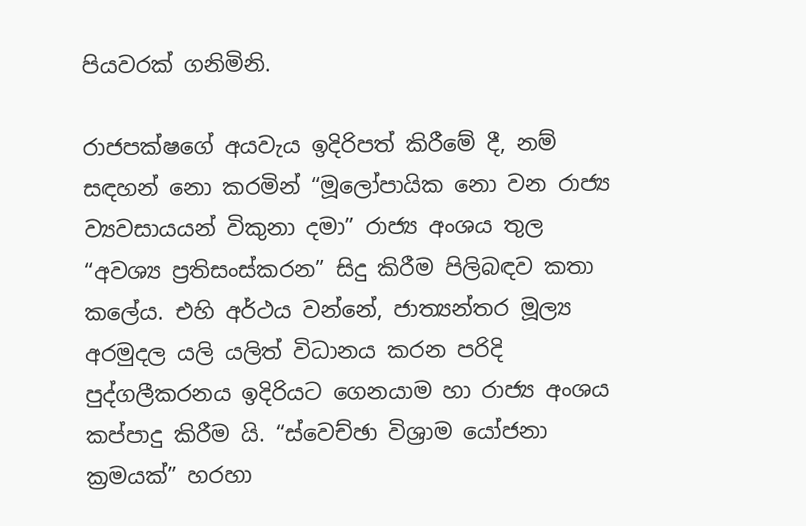පියවරක් ගනිමිනි.

රාජපක්ෂගේ අයවැය ඉදිරිපත් කිරීමේ දී, නම් සඳහන් නො කරමින් “මූලෝපායික නො වන රාජ්‍ය ව්‍යවසායයන් විකුනා දමා” රාජ්‍ය අංශය තුල “අවශ්‍ය ප්‍රතිසංස්කරන” සිදු කිරීම පිලිබඳව කතා කලේය. එහි අර්ථය වන්නේ, ජාත්‍යන්තර මූල්‍ය අරමුදල යලි යලිත් විධානය කරන පරිදි පුද්ගලීකරනය ඉදිරියට ගෙනයාම හා රාජ්‍ය අංශය කප්පාදු කිරීම යි. “ස්වෙච්ඡා විශ්‍රාම යෝජනා ක්‍රමයක්” හරහා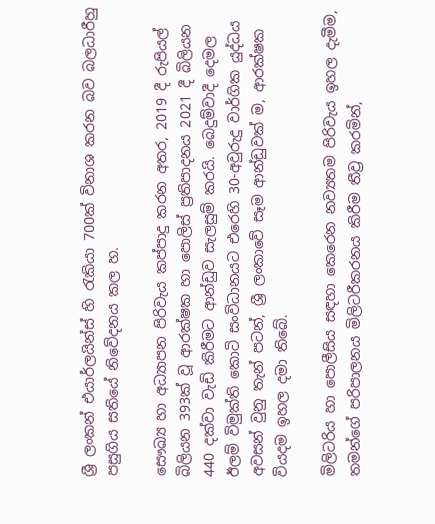ශ්‍රී ලංකන් එයාර්ලයින්ස් හි රැකියා 700ක් විනාශ කරන බව බලධාරීහු පසුගිය සතියේ නිවේදනය කල හ.

සෞඛ්‍ය හා අධ්‍යාපන පිරිවැය කප්පාදු කරන අතර, 2019 දී රුපියල් බිලියන 393ක් වූ ආරක්ෂක හා පොලිස් ප්‍රතිපාදනය 2021 දී බිලියන 440 දක්වා වැඩි කිරීමට ආන්ඩුව සැලසුම් කරයි. බෙදුම්වාදී දෙමල ඊලම් විමුක්ති කොටි සංවිධානයට එරෙහි 30-අවුරුදු වාර්ගික යුද්ධය අවසන් වුනු තැන් පටන්, ශ්‍රී ලංකාවේ සෑම ආන්ඩුවක් ම, ආරක්ෂක වියදම ඉහල දමා තිබේ.

මිලිටරිය හා පොලීසිය සඳහා කෙරෙන නව්‍යතම පිරිවැය ඉහල දැමීම, තමන්ගේ පරිපාලනය මිලිටරීකරනය කිරීම තීව්‍ර කරමින්,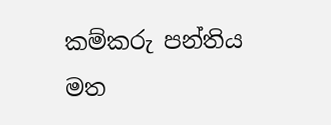කම්කරු පන්තිය මත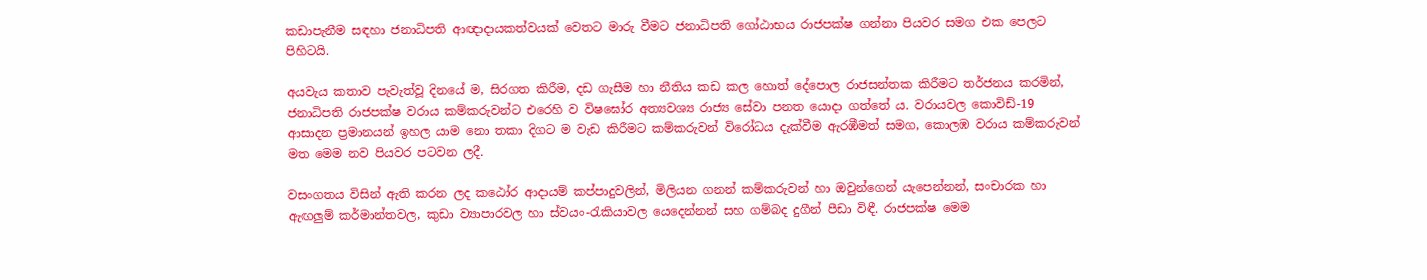කඩාපැනීම සඳහා ජනාධිපති ආඥාදායකත්වයක් වෙතට මාරු වීමට ජනාධිපති ගෝඨාභය රාජපක්ෂ ගන්නා පියවර සමග එක පෙලට පිහිටයි.

අයවැය කතාව පැවැත්වූ දිනයේ ම, සිරගත කිරීම, දඩ ගැසීම හා නීතිය කඩ කල හොත් දේපොල රාජසන්තක කිරීමට තර්ජනය කරමින්, ජනාධිපති රාජපක්ෂ වරාය කම්කරුවන්ට එරෙහි ව විෂඝෝර අත්‍යවශ්‍ය රාජ්‍ය සේවා පනත යොදා ගත්තේ ය. වරායවල කොවිඩ්-19 ආසාදන ප්‍රමානයන් ඉහල යාම නො තකා දිගට ම වැඩ කිරීමට කම්කරුවන් විරෝධය දැක්වීම ඇරඹීමත් සමග, කොලඹ වරාය කම්කරුවන් මත මෙම නව පියවර පටවන ලදී.

වසංගතය විසින් ඇති කරන ලද කඨෝර ආදායම් කප්පාදුවලින්, මිලියන ගනන් කම්කරුවන් හා ඔවුන්ගෙන් යැපෙන්නන්, සංචාරක හා ඇඟලුම් කර්මාන්තවල, කුඩා ව්‍යාපාරවල හා ස්වයං-රැකියාවල යෙදෙන්නන් සහ ගම්බද දුගීන් පීඩා විඳී. රාජපක්ෂ මෙම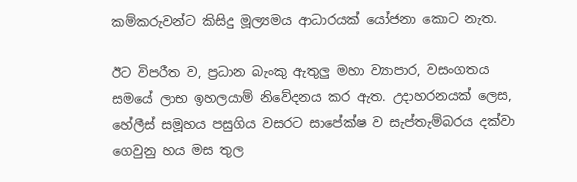කම්කරුවන්ට කිසිදු මූල්‍යමය ආධාරයක් යෝජනා කොට නැත.

ඊට විපරීත ව, ප්‍රධාන බැංකු ඇතුලු මහා ව්‍යාපාර, වසංගතය සමයේ ලාභ ඉහලයාම් නිවේදනය කර ඇත. උදාහරනයක් ලෙස, හේලීස් සමූහය පසුගිය වසරට සාපේක්ෂ ව සැප්තැම්බරය දක්වා ගෙවුනු හය මස තුල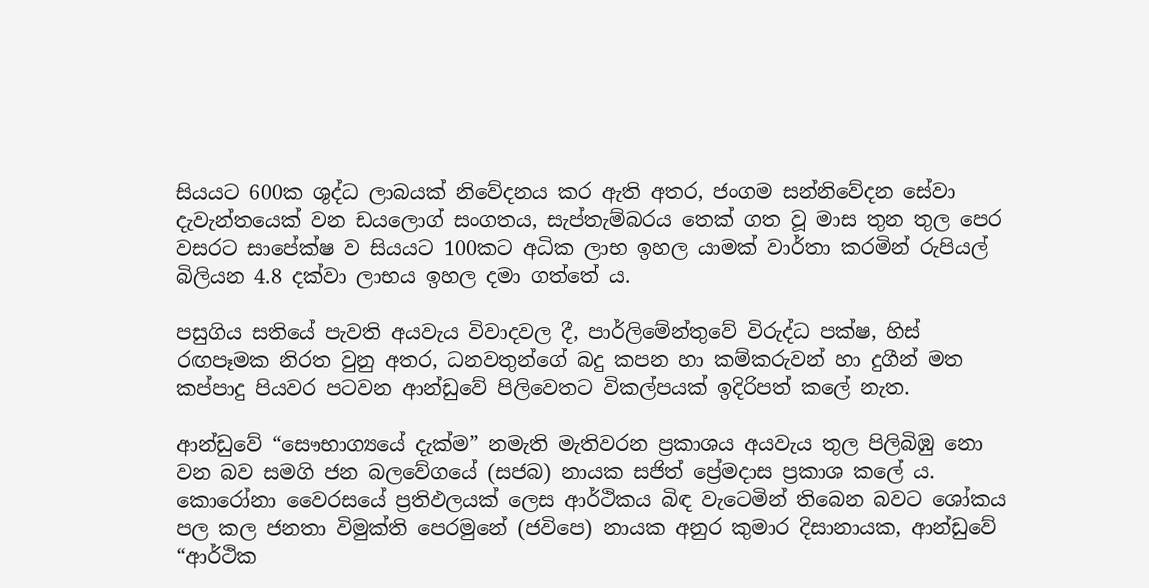සියයට 600ක ශුද්ධ ලාබයක් නිවේදනය කර ඇති අතර, ජංගම සන්නිවේදන සේවා දැවැන්තයෙක් වන ඩයලොග් සංගතය, සැප්තැම්බරය තෙක් ගත වූ මාස තුන තුල පෙර වසරට සාපේක්ෂ ව සියයට 100කට අධික ලාභ ඉහල යාමක් වාර්තා කරමින් රුපියල් බිලියන 4.8 දක්වා ලාභය ඉහල දමා ගත්තේ ය.

පසුගිය සතියේ පැවති අයවැය විවාදවල දී, පාර්ලිමේන්තුවේ විරුද්ධ පක්ෂ, හිස් රඟපෑමක නිරත වුනු අතර, ධනවතුන්ගේ බදු කපන හා කම්කරුවන් හා දුගීන් මත කප්පාදු පියවර පටවන ආන්ඩුවේ පිලිවෙතට විකල්පයක් ඉදිරිපත් කලේ නැත.

ආන්ඩුවේ “සෞභාග්‍යයේ දැක්ම” නමැති මැතිවරන ප්‍රකාශය අයවැය තුල පිලිබිඹු නො වන බව සමගි ජන බලවේගයේ (සජබ) නායක සජිත් ප්‍රේමදාස ප්‍රකාශ කලේ ය. කොරෝනා වෛරසයේ ප්‍රතිඵලයක් ලෙස ආර්ථිකය බිඳ වැටෙමින් තිබෙන බවට ශෝකය පල කල ජනතා විමුක්ති පෙරමුනේ (ජවිපෙ) නායක අනුර කුමාර දිසානායක, ආන්ඩුවේ “ආර්ථික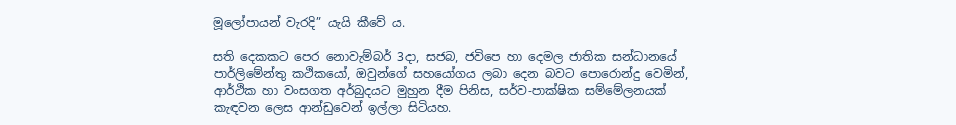මූලෝපායන් වැරදි” යැයි කීවේ ය.

සති දෙකකට පෙර නොවැම්බර් 3දා, සජබ, ජවිපෙ හා දෙමල ජාතික සන්ධානයේ පාර්ලිමේන්තු කථිකයෝ, ඔවුන්ගේ සහයෝගය ලබා දෙන බවට පොරොන්දු වෙමින්, ආර්ථික හා වංසගත අර්බුදයට මුහුන දීම පිනිස, සර්ව-පාක්ෂික සම්මේලනයක් කැඳවන ලෙස ආන්ඩුවෙන් ඉල්ලා සිටියහ.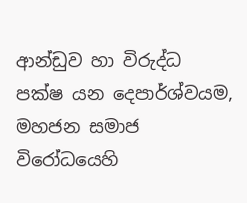ආන්ඩුව හා විරුද්ධ පක්ෂ යන දෙපාර්ශ්වයම, මහජන සමාජ විරෝධයෙහි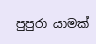පුපුරා යාමක්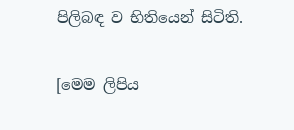පිලිබඳ ව භිතියෙන් සිටිති.

[මෙම ලිපිය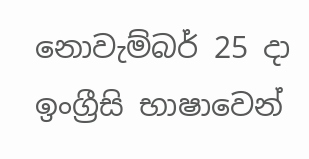නොවැම්බර් 25 දා ඉංග්‍රීසි භාෂාවෙන්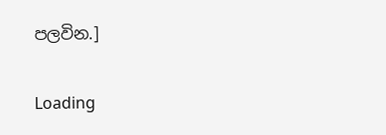පලවින.]

Loading